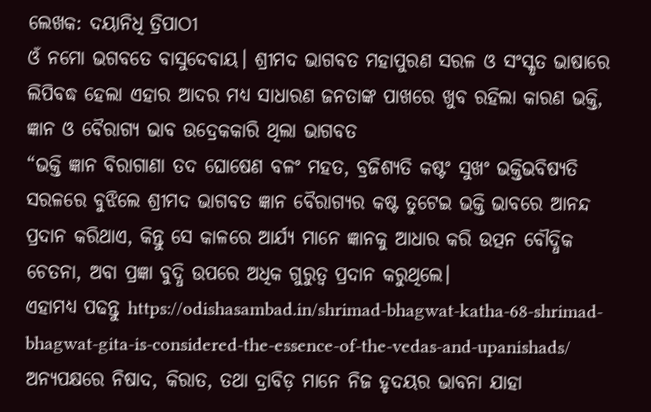ଲେଖକ: ଦୟାନିଧି ତ୍ରିପାଠୀ
ଓଁ ନମୋ ଭଗବତେ ବାସୁଦେବାୟ। ଶ୍ରୀମଦ ଭାଗବତ ମହାପୁରଣ ସରଳ ଓ ସଂସ୍କୃତ ଭାଷାରେ ଲିପିବଦ୍ଧ ହେଲା ଏହାର ଆଦର ମଧ୍ୟ ସାଧାରଣ ଜନତାଙ୍କ ପାଖରେ ଖୁବ ରହିଲା କାରଣ ଭକ୍ତି, ଜ୍ଞାନ ଓ ବୈରାଗ୍ୟ ଭାବ ଉଦ୍ରେକକାରି ଥିଲା ଭାଗବତ
“ଭକ୍ତି ଜ୍ଞାନ ବିରାଗାଣା ତଦ ଘୋଷେଣ ବଳଂ ମହତ, ବ୍ରଜିଶ୍ୟତି କଷ୍ଟଂ ସୁଖଂ ଭକ୍ତିଭବିଷ୍ୟତି ସରଳରେ ବୁଝିଲେ ଶ୍ରୀମଦ ଭାଗବତ ଜ୍ଞାନ ବୈରାଗ୍ୟର କଷ୍ଟ ତୁଟେଇ ଭକ୍ତି ଭାବରେ ଆନନ୍ଦ ପ୍ରଦାନ କରିଥାଏ, କିନ୍ତୁ ସେ କାଳରେ ଆର୍ଯ୍ୟ ମାନେ ଜ୍ଞାନକୁ ଆଧାର କରି ଉତ୍ପନ ବୌଦ୍ଧିକ ଚେତନା, ଅବା ପ୍ରଜ୍ଞା ବୁଦ୍ଧି ଉପରେ ଅଧିକ ଗୁରୁତ୍ୱ ପ୍ରଦାନ କରୁଥିଲେ।
ଏହାମଧ୍ୟ ପଢନ୍ତୁ https://odishasambad.in/shrimad-bhagwat-katha-68-shrimad-bhagwat-gita-is-considered-the-essence-of-the-vedas-and-upanishads/
ଅନ୍ୟପକ୍ଷରେ ନିଷାଦ, କିରାତ, ତଥା ଦ୍ରାବିଡ଼ ମାନେ ନିଜ ହୃଦୟର ଭାବନା ଯାହା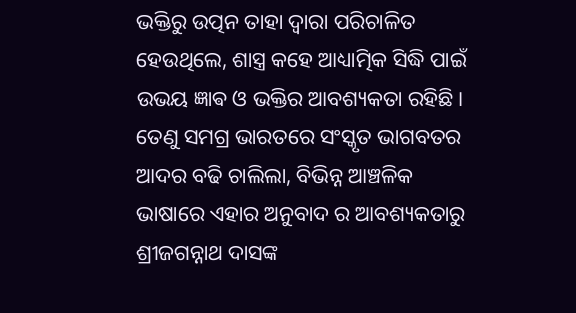ଭକ୍ତିରୁ ଉତ୍ପନ ତାହା ଦ୍ୱାରା ପରିଚାଳିତ ହେଉଥିଲେ, ଶାସ୍ତ୍ର କହେ ଆଧ୍ୟାତ୍ମିକ ସିଦ୍ଧି ପାଇଁ ଉଭୟ ଜ୍ଞାଵ ଓ ଭକ୍ତିର ଆବଶ୍ୟକତା ରହିଛି। ତେଣୁ ସମଗ୍ର ଭାରତରେ ସଂସ୍କୃତ ଭାଗବତର ଆଦର ବଢି ଚାଲିଲା, ବିଭିନ୍ନ ଆଞ୍ଚଳିକ ଭାଷାରେ ଏହାର ଅନୁବାଦ ର ଆବଶ୍ୟକତାରୁ ଶ୍ରୀଜଗନ୍ନାଥ ଦାସଙ୍କ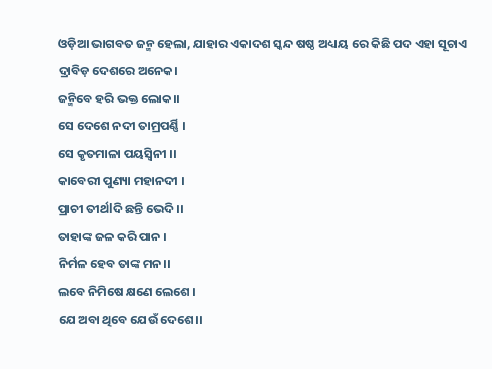ଓଡ଼ିଆ ଭାଗବତ ଜନ୍ମ ହେଲା, ଯାହାର ଏକାଦଶ ସ୍କନ୍ଦ ଷଷ୍ଠ ଅଧ୍ୟାୟ ରେ କିଛି ପଦ ଏହା ସୂଚାଏ
ଦ୍ରାବିଡ଼ ଦେଶରେ ଅନେକ।
ଜନ୍ମିବେ ହରି ଭକ୍ତ ଲୋକ।।
ସେ ଦେଶେ ନଦୀ ତାମ୍ରପର୍ଣ୍ଣି ।
ସେ କୃତମାଳା ପୟସ୍ବିନୀ ।।
କାବେରୀ ପୁଣ୍ୟା ମହାନଦୀ ।
ପ୍ରାଚୀ ତୀର୍ଥlଦି ଛନ୍ତି ଭେଦି ।।
ତାହାଙ୍କ ଜଳ କରି ପାନ ।
ନିର୍ମଳ ହେବ ତାଙ୍କ ମନ।।
ଲବେ ନିମିଷେ କ୍ଷଣେ ଲେଶେ ।
ଯେ ଅବା ଥିବେ ଯେଉଁ ଦେଶେ।।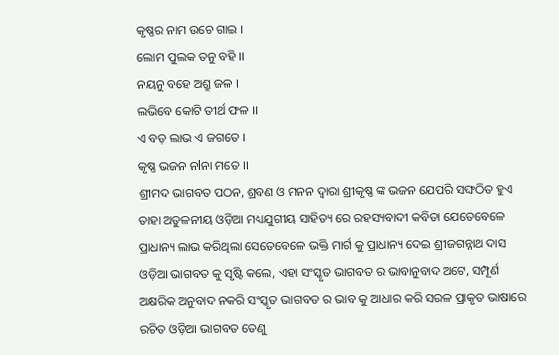କୃଷ୍ଣର ନାମ ଉଚେ ଗାଇ ।
ଲୋମ ପୁଲକ ତନୁ ବହି ।।
ନୟନୁ ବହେ ଅଶ୍ରୁ ଜଳ ।
ଲଭିବେ କୋଟି ତୀର୍ଥ ଫଳ ।।
ଏ ବଡ଼ ଲାଭ ଏ ଜଗତେ ।
କୃଷ୍ଣ ଭଜନ ନlନା ମତେ ।।
ଶ୍ରୀମଦ ଭାଗବତ ପଠନ, ଶ୍ରବଣ ଓ ମନନ ଦ୍ୱାରା ଶ୍ରୀକୃଷ୍ଣ ଙ୍କ ଭଜନ ଯେପରି ସଙ୍ଘଠିତ ହୁଏ ତାହା ଅତୁଳନୀୟ ଓଡ଼ିଆ ମଧ୍ୟଯୁଗୀୟ ସାହିତ୍ୟ ରେ ରହସ୍ୟବାଦୀ କବିତା ଯେତେବେଳେ ପ୍ରାଧାନ୍ୟ ଲାଭ କରିଥିଲା ସେତେବେଳେ ଭକ୍ତି ମାର୍ଗ କୁ ପ୍ରାଧାନ୍ୟ ଦେଇ ଶ୍ରୀଜଗନ୍ନାଥ ଦାସ ଓଡ଼ିଆ ଭାଗବତ କୁ ସୃଷ୍ଟି କଲେ, ଏହା ସଂସ୍କୃତ ଭାଗବତ ର ଭାବାନୁବାଦ ଅଟେ, ସମ୍ପୂର୍ଣ ଅକ୍ଷରିକ ଅନୁବାଦ ନକରି ସଂସ୍କୃତ ଭାଗବତ ର ଭାବ କୁ ଆଧାର କରି ସରଳ ପ୍ରାକୃତ ଭାଷାରେ ରଚିତ ଓଡ଼ିଆ ଭାଗବତ ତେଣୁ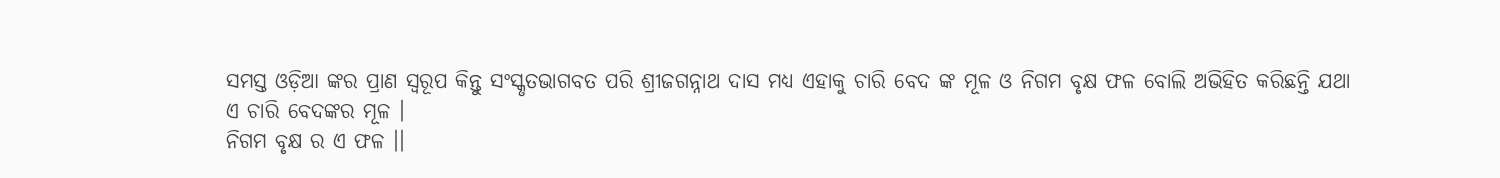ସମସ୍ତ ଓଡ଼ିଆ ଙ୍କର ପ୍ରାଣ ସ୍ୱରୂପ କିନ୍ତୁ ସଂସ୍କୃତଭାଗବତ ପରି ଶ୍ରୀଜଗନ୍ନାଥ ଦାସ ମଧ୍ୟ ଏହାକୁ ଚାରି ବେଦ ଙ୍କ ମୂଳ ଓ ନିଗମ ବୃକ୍ଷ ଫଳ ବୋଲି ଅଭିହିତ କରିଛନ୍ତି ଯଥା
ଏ ଚାରି ବେଦଙ୍କର ମୂଳ ।
ନିଗମ ବୃକ୍ଷ ର ଏ ଫଳ ।।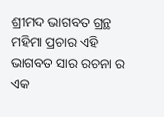ଶ୍ରୀମଦ ଭାଗବତ ଗ୍ରନ୍ଥ ମହିମା ପ୍ରଚାର ଏହି ଭାଗବତ ସାର ରଚନା ର ଏକ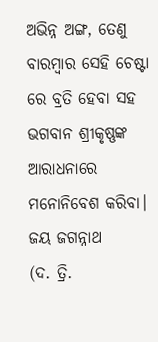ଅଭିନ୍ନ ଅଙ୍ଗ, ତେଣୁ ବାରମ୍ବାର ସେହି ଚେଷ୍ଟା ରେ ବ୍ରତି ହେବା ସହ ଭଗବାନ ଶ୍ରୀକୃଷ୍ଣଙ୍କ ଆରାଧନାରେ ମନୋନିବେଶ କରିବା।
ଜୟ ଜଗନ୍ନାଥ
(ଦ. ତ୍ରି.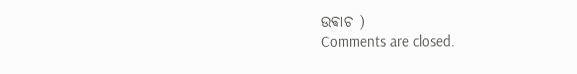ଉଵାଚ )
Comments are closed.